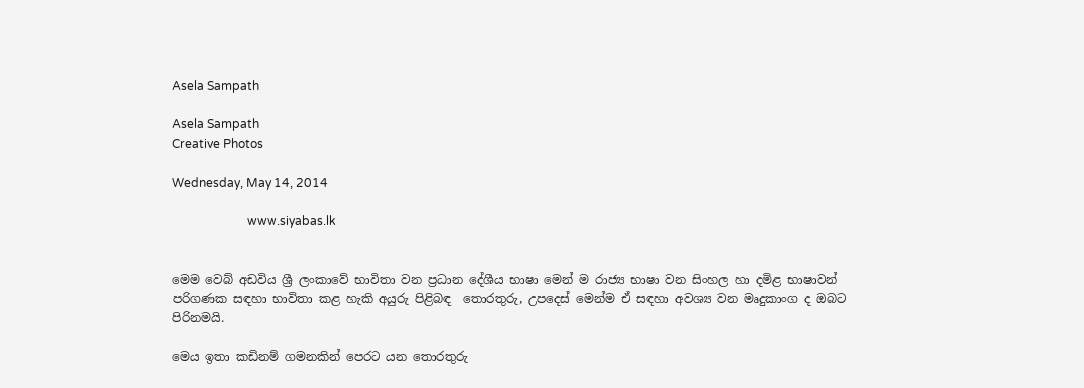Asela Sampath

Asela Sampath
Creative Photos

Wednesday, May 14, 2014

                         www.siyabas.lk


මෙම වෙබ් අඩවිය ශ්‍රී ලංකාවේ භාවිතා වන ප්‍රධාන දේශීය භාෂා මෙන් ම රාජ්‍ය භාෂා වන සිංහල හා ‍දමිළ භාෂාවන් පරිගණක සඳහා භාවිතා කළ හැකි අයුරු පිළිබඳ  තොරතුරු, උපදෙස් මෙන්ම ඒ සඳහා අවශ්‍ය වන මෘදුකාංග ද ඔබට පිරිනමයි.

මෙය ඉතා කඩිනම් ගමනකින් පෙරට යන තොරතුරු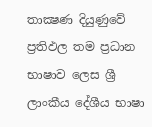තාක්‍ෂණ දියුණුවේ ප්‍රතිඵල තම ප්‍රධාන භාෂාව ලෙස ශ්‍රී ලාංකීය දේශීය භාෂා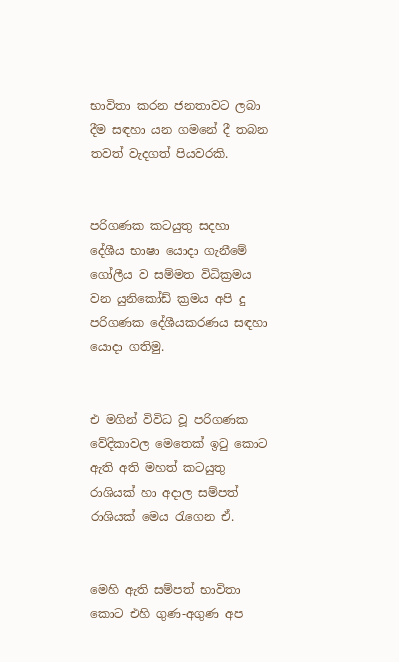භාවිතා කරන ජනතාවට ලබා දීම සඳහා යන ගමනේ දී තබන තවත් වැදගත් පියවරකි.


පරිගණක කටයුතු සදහා දේශීය භාෂා යොදා ගැනීමේ ගෝලීය ව සම්මත විධික්‍රමය වන යුනිකෝඩ් ක්‍ර‍මය අපි දු පරිගණක දේශීයකරණය සඳහා යොදා ගතිමු.


එ මගින් විවිධ වූ පරිගණක වේදිකාවල මෙතෙක් ඉටු කොට ඇති අති මහත් කටයුතු රාශියක් හා අදාල සම්පත් රාශියක් මෙය රැගෙන ඒ.


මෙහි ඇති සම්පත් භාවිතා කොට එහි ගුණ-අගුණ අප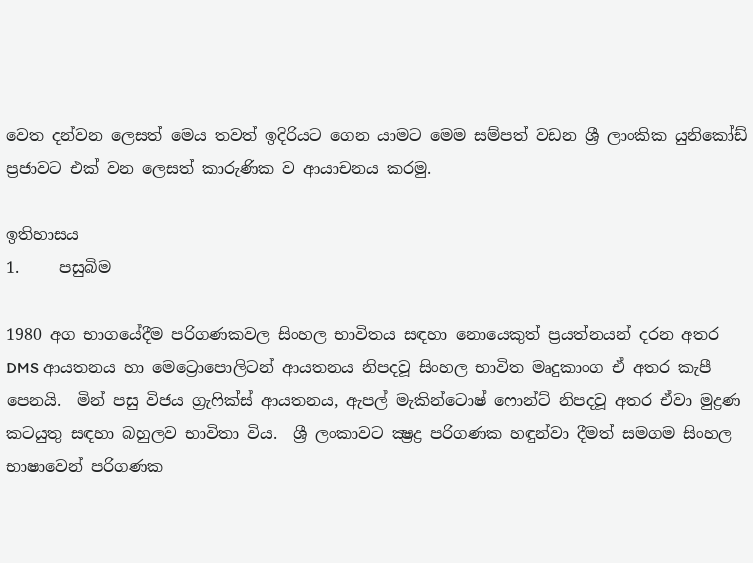වෙත දන්වන ලෙසත් මෙය තවත් ඉදිරියට ගෙන යාමට මෙම සම්පත් වඩන ශ්‍රී ලාංකික යුනිකෝඩ් ප්‍රජාවට එක් වන ලෙසත් කාරුණික ව ආයාචනය කරමු.

ඉතිහාසය
1.     පසුබිම

1980 අග භාගයේදීම පරිගණකවල සිංහල භාවිතය සඳහා නොයෙකුත් ප්‍රයත්නයන් දරන අතර DMS ආයතනය හා මෙට්‍රොපොලිටන් ආයතනය නිපදවූ සිංහල භාවිත මෘදුකාංග ඒ අතර කැපී පෙනයි.  මින් පසු විජය ග්‍රැෆික්ස් ආයතනය, ඇපල් මැකින්ටොෂ් ෆොන්ට් නිපදවූ අතර ඒවා මුද්‍රණ කටයුතු සඳහා බහුලව භාවිතා විය.  ශ්‍රී ලංකාවට ක්‍ෂ්‍රද්‍ර පරිගණක හඳුන්වා දීමත් සමගම සිංහල භාෂාවෙන් පරිගණක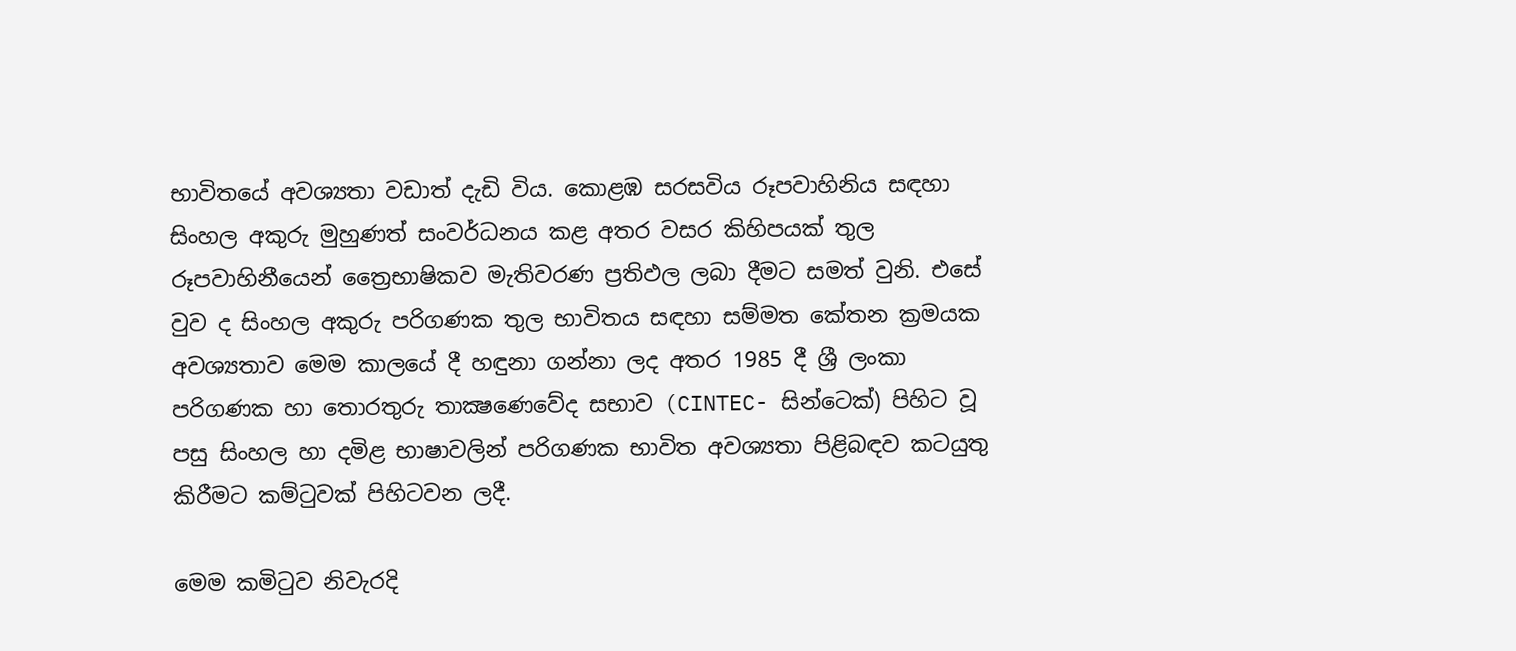භාවිතයේ අවශ්‍යතා වඩාත් දැඩි විය. කොළඹ සරසවිය රූපවාහිනිය සඳහා සිංහල අකුරු මුහුණත් සංවර්ධනය කළ අතර වසර කිහිපයක් තුල රූපවාහිනීයෙන් ත්‍රෛභාෂිකව මැතිවරණ ප්‍රතිඵල ලබා දීමට සමත් වුනි. එසේ වුව ද සිංහල අකුරු පරිගණක තුල භාවිතය සඳහා සම්මත කේතන ක්‍රමයක අවශ්‍යතාව මෙම කාලයේ දී හඳුනා ගන්නා ලද අතර 1985 දී ශ්‍රී ලංකා පරිගණක හා තොරතුරු තාක්‍ෂණෙවේද සභාව (CINTEC- සින්ටෙක්) පිහිට වූ පසු සිංහල හා දමිළ භාෂාවලින් පරිගණක භාවිත අවශ්‍යතා පිළිබඳව කටයුතු කිරීමට කම්ටුවක් පිහිටවන ලදී.

මෙම කමිටුව නිවැරදි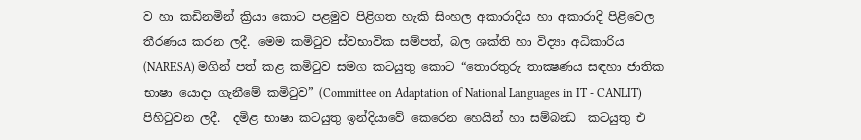ව හා කඩිනමින් ක්‍රියා කොට පළමුව පිළිගත හැකි සිංහල අකාරාදිය හා අකාරාදි පිළිවෙල තීරණය කරන ලදී. මෙම කමිටුව ස්වභාවික සම්පත්, බල ශක්ති හා විද්‍යා අධිකාරිය (NARESA) මගින් පත් කළ කමිටුව සමග කටයුතු කොට “තොරතුරු තාක්‍ෂණය සඳහා ජාතික භාෂා යොදා ගැනීමේ කමිටුව” (Committee on Adaptation of National Languages in IT - CANLIT) පිහිටුවන ලදී.  දමිළ භාෂා කටයුතු ඉන්දියාවේ කෙරෙන හෙයින් හා සම්බන්‍ධ  කටයුතු එ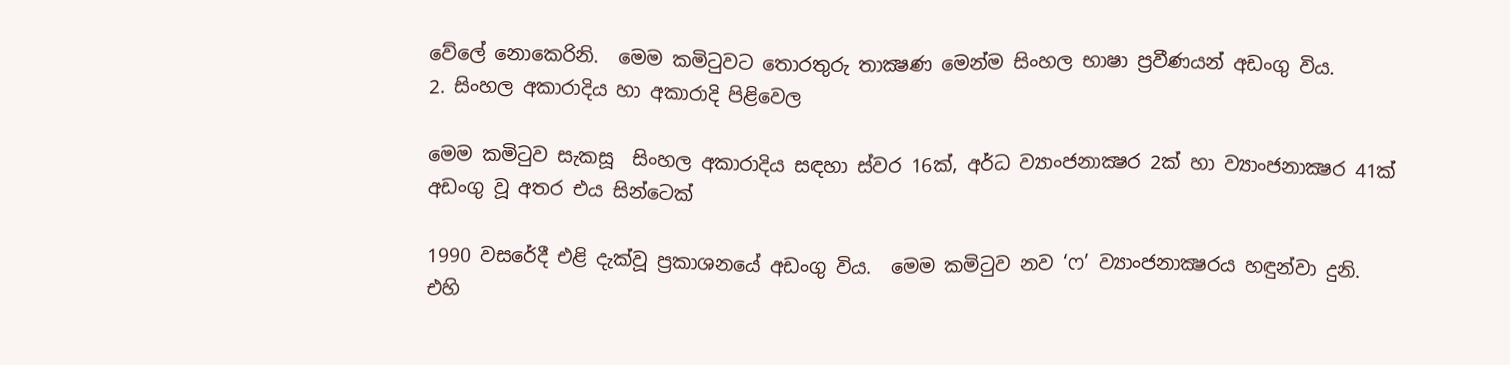වේලේ නොකෙරිනි.  මෙම කමිටුවට තොරතුරු තාක්‍ෂණ මෙන්ම සිංහල භාෂා ප්‍රවීණයන් අඩංගු විය.
2. සිංහල අකාරාදිය හා අකාරාදි පිළිවෙල

මෙම කමිටුව සැකසූ  සිංහල අකාරාදිය සඳහා ස්වර 16ක්, අර්ධ ව්‍යාංජනාක්‍ෂර 2ක් හා ව්‍යාංජනාක්‍ෂර 41ක් අඩංගු වූ අතර එය සින්ටෙක්

1990 වසරේදී එළි දැක්වූ ප්‍රකාශනයේ අඩංගු විය.  මෙම කමිටුව නව ‘ෆ’ ව්‍යාංජනාක්‍ෂරය හඳුන්වා දුනි.  එහි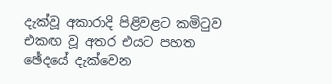දැක්වූ අකාරාදි පිළිවළට කමිටුව එකඟ වූ අතර එයට පහත ඡේදයේ දැක්වෙන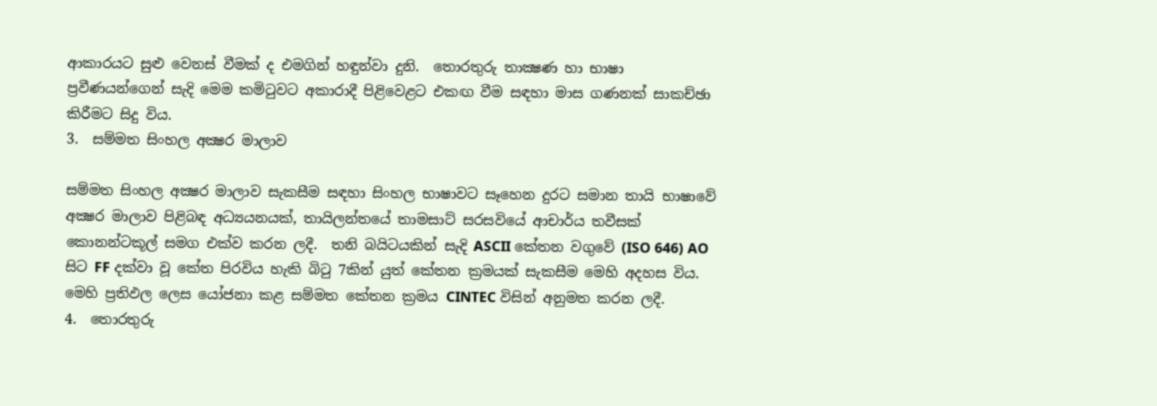ආකාරයට සුළු වෙනස් වීමක් ද එමගින් හඳුන්වා දුනි.  තොරතුරු තාක්‍ෂණ හා භාෂා ප්‍රවීණයන්ගෙන් සැදි මෙම කමිටුවට අකාරාදී පිළිවෙළට එකඟ වීම සඳහා මාස ගණනක් සාකච්ඡා කිරීමට සිදු විය.
3.  සම්මත සිංහල අක්‍ෂර මාලාව

සම්මත සිංහල අක්‍ෂර මාලාව සැකසීම සඳහා සිංහල භාෂාවට සෑහෙන දුරට සමාන තායි භාෂාවේ අක්‍ෂර මාලාව පිළිබඳ අධ්‍යයනයක්, තායිලන්තයේ තාමසාට් සරසවියේ ආචාර්ය තවීසක් කොනන්ටකූල් සමග එක්ව කරන ලදී.  තනි බයිටයකින් සැදි ASCII කේතන වගුවේ (ISO 646) AO සිට FF දක්වා වූ කේත පිරවිය හැකි බිටු 7කින් යුත් කේතන ක්‍රමයක් සැකසීම මෙහි අදහස විය.  මෙහි ප්‍රතිඵල ලෙස යෝජනා කළ සම්මත කේතන ක්‍රමය CINTEC විසින් අනුමත කරන ලදී.
4.  තොරතුරු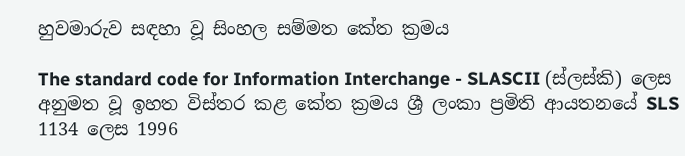හුවමාරුව සඳහා වූ සිංහල සම්මත කේත ක්‍රමය

The standard code for Information Interchange - SLASCII (ස්ලස්කි) ලෙස අනුමත වූ ඉහත විස්තර කළ කේත ක්‍රමය ශ්‍රී ලංකා ප්‍රමිති ආයතනයේ SLS 1134 ලෙස 1996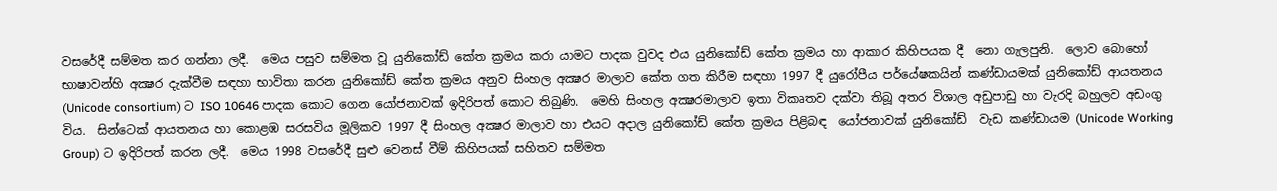වසරේදී සම්මත කර ගන්නා ලදී.  මෙය පසුව සම්මත වූ යුනිකෝඩ් කේත ක්‍රමය කරා යාමට පාදක වුවද එය යුනිකෝඩ් කේත ක්‍රමය හා ආකාර කිහිපයක දී  නො ගැලපුනි.  ලොව බොහෝ භාෂාවන්හි අක්‍ෂර දැක්වීම සඳහා භාවිතා කරන යුනිකෝඩ් කේත ක්‍රමය අනුව සිංහල අක්‍ෂර මාලාව කේත ගත කිරීම සඳහා 1997 දී යුරෝපීය පර්යේෂකයින් කණ්ඩායමක් යුනිකෝඩ් ආයතනය (Unicode consortium) ට ISO 10646 පාදක කොට ගෙන යෝජනාවක් ඉදිරිපත් කොට තිබුණි.  මෙහි සිංහල අක්‍ෂරමාලාව ඉතා විකෘතව දක්වා තිබූ අතර විශාල අඩුපාඩු හා වැරදි බහුලව අඩංගු විය.  සින්ටෙක් ආයතනය හා කොළඹ සරසවිය මූලිකව 1997 දී සිංහල අක්‍ෂර මාලාව හා එයට අදාල යුනිකෝඩ් කේත ක්‍රමය පිළිබඳ  යෝජනාවක් යුනිකෝඩ්  වැඩ කණ්ඩායම (Unicode Working Group) ට ඉදිරිපත් කරන ලදී.  මෙය 1998 වසරේදී සුළු වෙනස් වීම් කිහිපයක් සහිතව සම්මත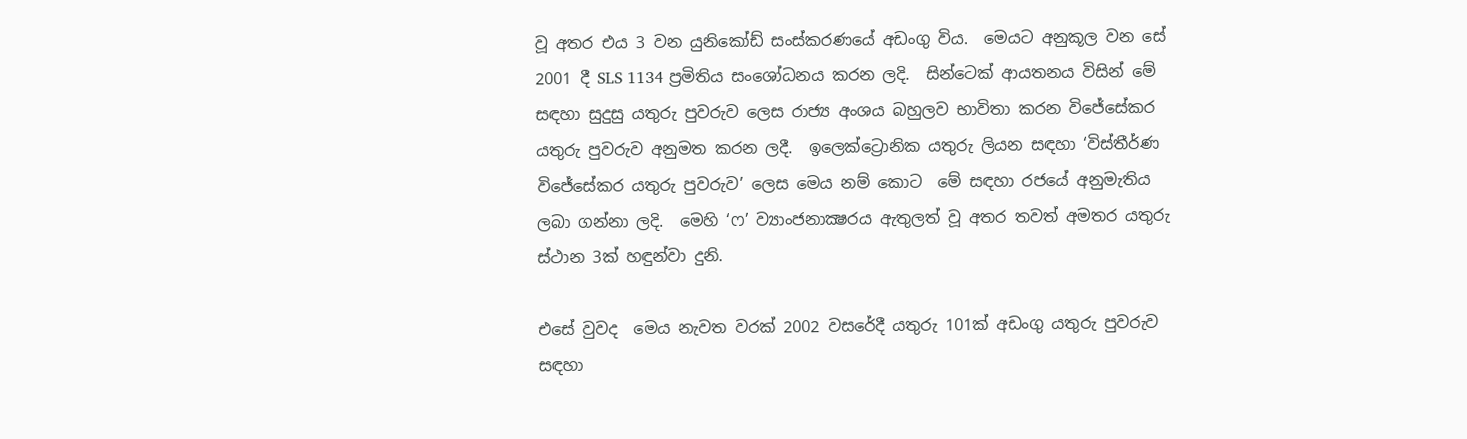වූ අතර එය 3 වන යුනිකෝඩ් සංස්කරණයේ අඩංගු විය.  මෙයට අනුකූල වන සේ 2001 දී SLS 1134 ප්‍රමිතිය සංශෝධනය කරන ලදි.  සින්ටෙක් ආයතනය විසින් මේ සඳහා සුදුසු යතුරු පුවරුව ලෙස රාජ්‍ය අංශය බහුලව භාවිතා කරන විජේසේකර යතුරු පුවරුව අනුමත කරන ලදී.  ඉලෙක්ට්‍රොනික යතුරු ලියන සඳහා ‘විස්තීර්ණ විජේසේකර යතුරු පුවරුව’ ලෙස මෙය නම් කොට  මේ සඳහා රජයේ අනුමැතිය ලබා ගන්නා ලදි.  මෙහි ‘ෆ’ ව්‍යාංජනාක්‍ෂරය ඇතුලත් වූ අතර තවත් අමතර යතුරු ස්ථාන 3ක් හඳුන්වා දුනි.

එසේ වුවද  මෙය නැවත වරක් 2002 වසරේදී යතුරු 101ක් අඩංගු යතුරු පුවරුව සඳහා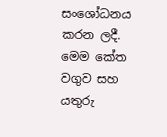සංශෝධනය කරන ලදී.  මෙම කේත වගුව සහ යතුරු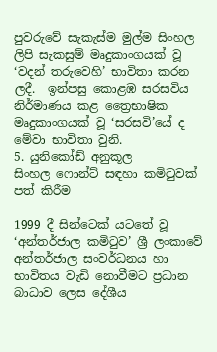පුවරුවේ සැකැස්ම මුල්ම සිංහල ලිපි සැකසුම් මෘදුකාංගයක් වූ ‘වදන් තරුවෙහි’ භාවිතා කරන ලදී.  ඉන්පසු කොළඹ සරසවිය නිර්මාණය කළ ත්‍රෛභාෂික මෘදුකාංගයක් වූ ‘සරසවි’යේ ද මේවා භාවිතා වුනි.
5. යුනිකෝඩ් අනුකූල සිංහල ‍ෆොන්ට් සඳහා කමිටුවක් පත් කිරීම

1999 දී සින්ටෙක් ය‍ටතේ වූ ‘අන්තර්ජාල කමිටුව’ ශ්‍රී ලංකාවේ අන්තර්ජාල සංවර්ධනය හා භාවිතය වැඩි නොවීමට ප්‍රධාන බාධාව ලෙස දේශීය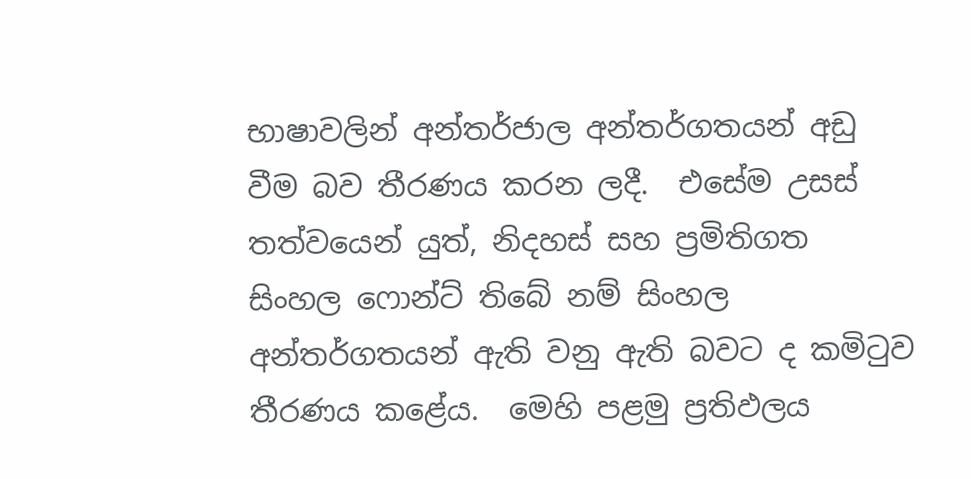භාෂාවලින් අන්තර්ජාල අන්තර්ගතයන් අඩු වීම බව තීරණය කරන ලදී.  එසේම උසස් තත්වයෙන් යුත්, නිදහස් සහ ප්‍රමිතිගත සිංහල ෆොන්ට් තිබේ නම් සිංහල අන්තර්ගතයන් ඇති වනු ඇති බවට ද කමිටුව තීරණය කළේය.  මෙහි පළමු ප්‍රතිඵලය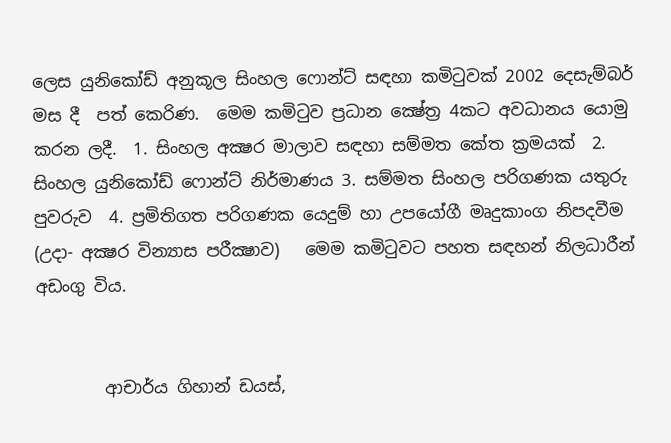ලෙස යුනිකෝඩ් අනුකූල සිංහල ෆොන්ට් සඳහා කමිටුවක් 2002 දෙසැම්බර් මස දී  පත් කෙරිණ.  මෙම කමිටුව ප්‍රධාන ක්‍ෂේත්‍ර 4කට අවධානය යොමු කරන ලදී.  1. සිංහල අක්‍ෂර මාලාව සඳහා සම්මත කේත ක්‍රමයක්  2. සිංහල යුනිකෝඩ් ෆොන්ට් නිර්මාණය 3. සම්මත සිංහල පරිගණක යතුරු පුවරුව  4. ප්‍රමිතිගත පරිගණක යෙදුම් හා උපයෝගී මෘදුකාංග නිපදවීම (උදා- අක්‍ෂර වින්‍යාස පරීක්‍ෂාව)   මෙම කමිටුවට පහත සඳහන් නිලධාරීන්‍ අඩංගු විය.


        ආචාර්ය ගිහාන් ඩයස්,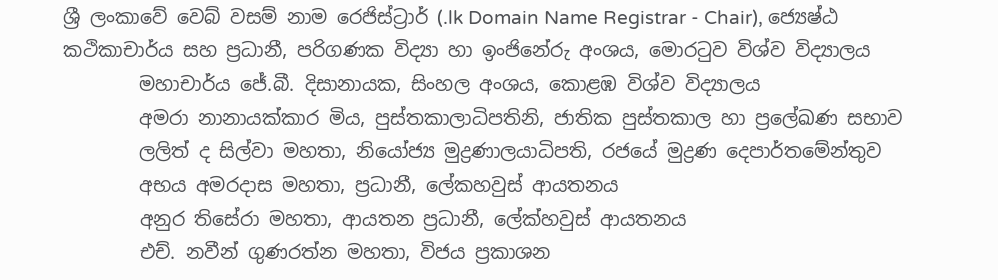ශ්‍රී ලංකාවේ වෙබ් වසම් නාම රෙජිස්ට්‍රාර් (.lk Domain Name Registrar - Chair), ජ්‍යෙෂ්ඨ කථිකාචාර්ය සහ ප්‍රධානී, පරිගණක විද්‍යා හා ඉංජිනේරු අංශය, මොරටුව විශ්ව විද්‍යාලය
        මහාචාර්ය ජේ.බී. දිසානායක, සිංහල අංශය, කොළඹ විශ්ව විද්‍යාලය
        අමරා නානායක්කාර මිය, පුස්තකාලාධිපතිනි, ජාතික පුස්තකාල හා ප්‍රලේඛණ සභාව
        ලලිත් ද සිල්වා මහතා, නියෝජ්‍ය මුද්‍රණාලයාධිපති, රජයේ මුද්‍රණ දෙපාර්තමේන්තුව
        අභය අමරදාස මහතා, ප්‍රධානී, ලේකහවුස් ආයතනය
        අනුර තිසේරා මහතා, ආයතන ප්‍රධානී, ලේක්හවුස් ආයතනය
        එච්. නවීන් ගුණරත්න මහතා, විජය ප්‍රකාශන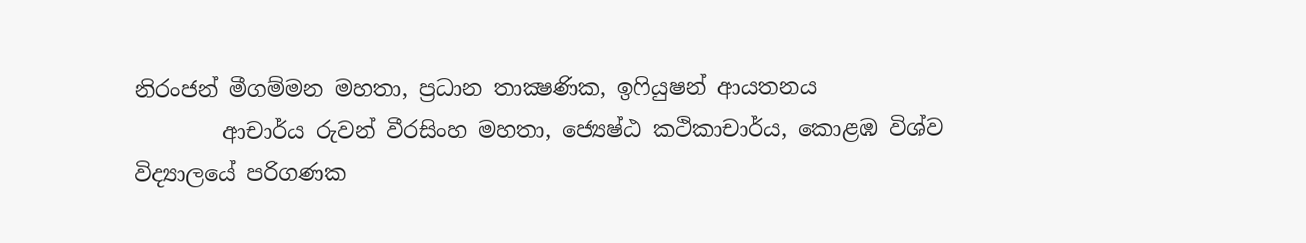නිරංජන් මීගම්මන මහතා, ප්‍රධාන තාක්‍ෂණික, ඉෆියුෂන් ආයතනය
        ආචාර්ය රුවන් වීරසිංහ මහතා, ජ්‍යෙෂ්ඨ කථිකාචාර්ය, කොළඹ විශ්ව විද්‍යාලයේ පරිගණක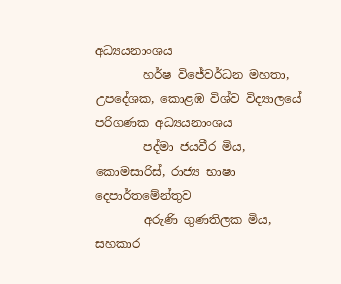අධ්‍යයනාංශය
        හර්ෂ විජේවර්ධන මහතා, උපදේශක, කොළඹ විශ්ව විද්‍යාලයේ පරිගණක අධ්‍යයනාංශය
        පද්මා ජයවීර මිය, කොමසාරිස්, රාජ්‍ය භාෂා දෙපාර්තමේන්තුව
        අරුණි ගුණතිලක මිය, සහකාර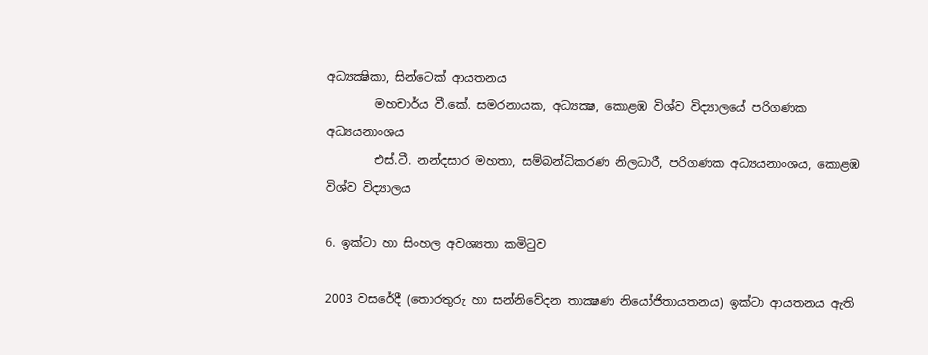අධ්‍යක්‍ෂිකා, සින්ටෙක් ආයතනය
        මහචාර්ය වී.කේ. සමරනායක, අධ්‍යක්‍ෂ, කොළඹ විශ්ව විද්‍යාලයේ පරිගණක අධ්‍යයනාංශය
        එස්.ටී. නන්දසාර මහතා, සම්බන්ධිකරණ නිලධාරී, පරිගණක අධ්‍යයනාංශය, කොළඹ විශ්ව විද්‍යාලය

6. ඉක්ටා හා සිංහල අවශ්‍යතා කමිටුව

2003 වසරේදී (තොරතුරු හා සන්නිවේදන තාක්‍ෂණ නියෝජිතායතනය) ඉක්ටා ආයතනය ඇති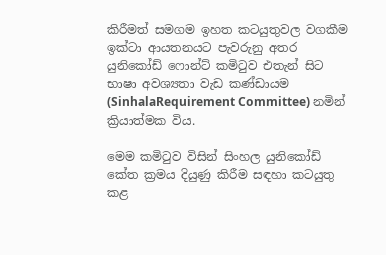කිරීමත් සමගම ඉහත කටයුතුවල වගකීම ඉක්ටා ආයතනයට පැවරුනු අතර යුනිකෝඩ් ෆොන්ට් කමිටුව එතැන් සිට භාෂා අවශ්‍යතා වැඩ කණ්ඩායම (SinhalaRequirement Committee) නමින් ක්‍රියාත්මක විය.

මෙම කමිටුව විසින් සිංහල යුනිකෝඩ් කේත ක්‍රමය දියුණු කිරීම සඳහා කටයුතු කළ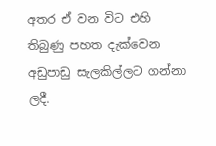අතර ඒ වන විට එහි තිබුණු පහත දැක්වෙන අඩුපාඩු සැලකිල්ලට ගන්නා ලදී.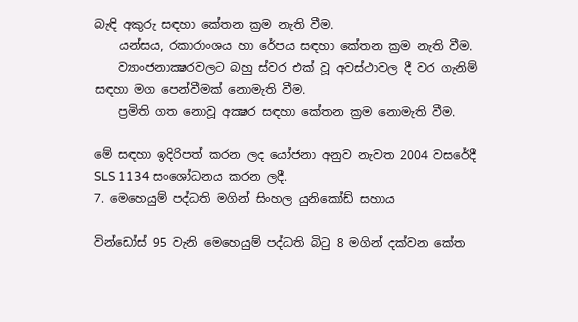බැඳි අකුරු සඳහා කේතන ක්‍රම නැති වීම.
    යන්සය, රකාරාංශය හා රේපය සඳහා කේතන ක්‍රම නැති වීම.
    ව්‍යාංජනාක්‍ෂරවලට බහු ස්වර එක් වූ අවස්ථාවල දී වර ගැනිම් සඳහා මග පෙන්වීමක් නොමැති වීම.
    ප්‍රමිති ගත නොවූ අක්‍ෂර සඳහා කේතන ක්‍රම නොමැති වීම.

මේ සඳහා ඉදිරිපත් කරන ලද යෝජනා අනුව නැවත 2004 වසරේදී SLS 1134 සංශෝධනය කරන ලදී.
7. මෙහෙයුම් පද්ධති මගින් සිංහල යුනිකෝඩ් සහාය

වින්ඩෝස් 95 වැනි මෙහෙයුම් පද්ධති බිටු 8 මගින් දක්වන කේත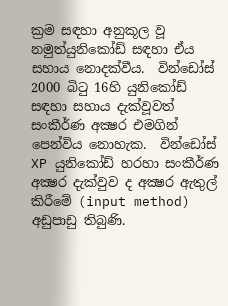ක්‍රම සඳහා අනුකූල වූ නමුත්යුනිකෝඩ් සඳහා ඒය සහාය නොදක්වීය.  වින්ඩෝස් 2000 බිටු 16හි යුනිකෝඩ් සඳහා සහාය දැක්වූවත් සංකීර්ණ අක්‍ෂර එමගින් පෙන්විය නොහැක.  වින්ඩෝස් XP යුනිකෝඩ් හරහා සංකීර්ණ අක්‍ෂර දැක්වුව ද අක්‍ෂර ඇතුල් කිරීමේ (input method) අඩුපාඩු තිබුණි.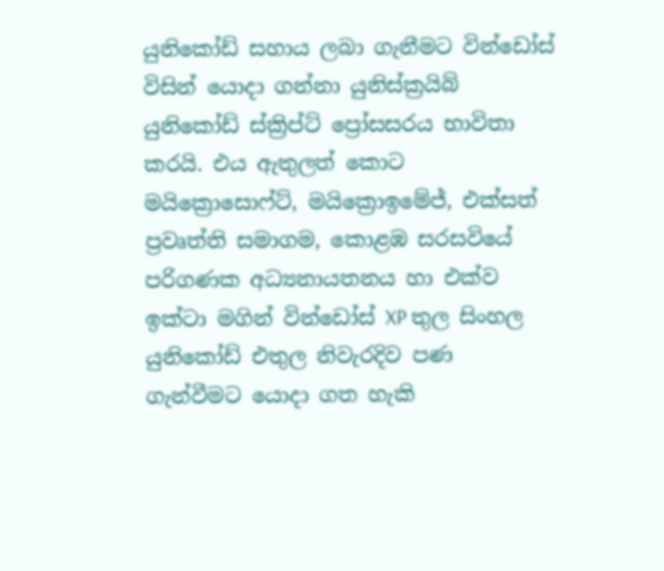යුනිකෝඩ් සහාය ලබා ගැනීමට වින්ඩෝස් විසින් යොදා ගන්නා යුනිස්ක්‍රයිබ් යුනිකෝඩ් ස්ක්‍රිප්ට් ප්‍රෝසසරය භාවිතා කරයි. එය ඇතුලත් කොට මයික්‍රොසොෆ්ට්, මයික්‍රොඉමේජ්, එක්සත් ප්‍රවෘත්ති සමාගම, කොළඹ සරසවියේ පරිගණක අධ්‍යනායතනය හා එක්ව ඉක්ටා මගින් වින්ඩෝස් XP තුල සිංහල යුනිකෝඩ් එතුල නිවැරදිව පණ ගැන්වීමට යොදා ගත හැකි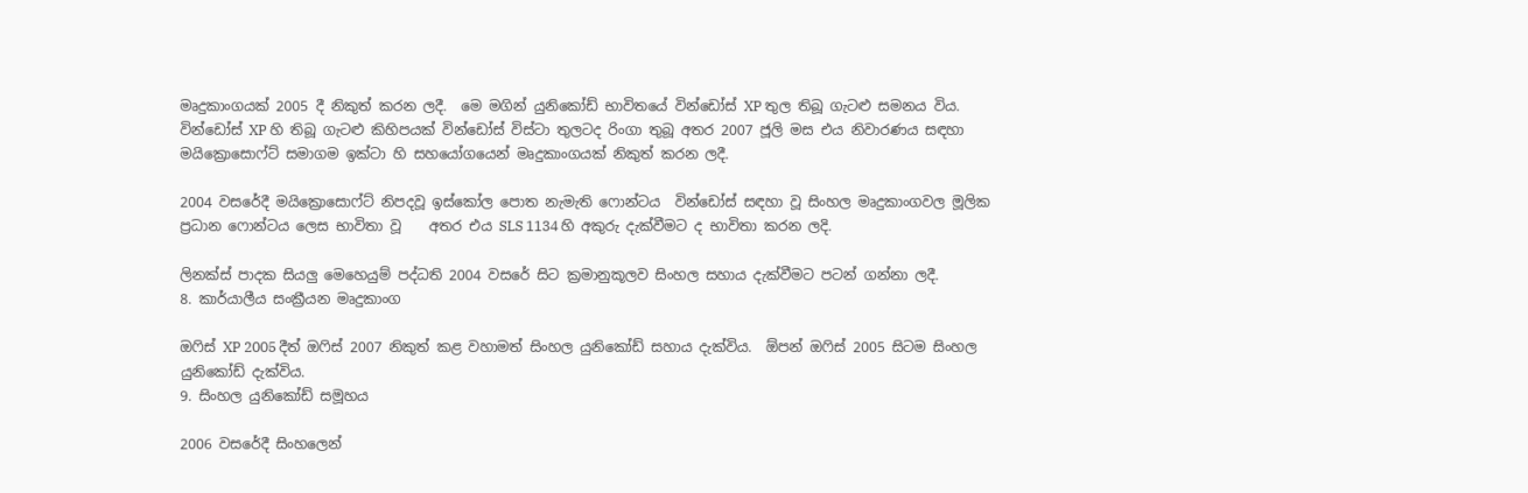මෘදුකාංගයක් 2005 දී නිකුත් කරන ලදී.  මෙ මගින් යුනිකෝඩ් භාවිතයේ වින්ඩෝස් XP තුල තිබූ ගැටළු සමනය විය.  වින්ඩෝස් XP හි තිබූ ගැටළු කිහිපයක් වින්ඩෝස් විස්ටා තුලටද රිංගා තුබූ අතර 2007 ජූලි මස එය නිවාරණය සඳහා මයික්‍රොසොෆ්ට් සමාගම ඉක්ටා හි සහයෝගයෙන් මෘදුකාංගයක් නිකුත් කරන ලදී.

2004 වසරේදී මයික්‍රොසොෆ්ට් නිපදවූ ඉස්කෝල පොත නැමැති ෆොන්ටය  වින්ඩෝස් සඳහා වූ සිංහල මෘදුකාංගවල මූලික ප්‍රධාන ෆොන්ටය ලෙස භාවිතා වූ    අතර එය SLS 1134 හි අකුරු දැක්වීමට ද භාවිතා කරන ලදි.

ලිනක්ස් පාදක සියලු මෙහෙයුම් පද්ධති 2004 වසරේ සිට ක්‍රමානුකූලව සිංහල සහාය දැක්වීමට පටන් ගන්නා ලදී.
8. කාර්යාලීය සංක්‍රීයන මෘදුකාංග

ඔෆිස් XP 2005 දීත් ඔෆිස් 2007 නිකුත් කළ වහාමත් සිංහල යුනිකෝඩ් සහාය දැක්විය.  ඕපන් ඔෆිස් 2005 සිටම සිංහල යුනිකෝඩ් දැක්විය.
9. සිංහල යුනිකෝඩ් සමූහය

2006 වසරේදී සිංහලෙන්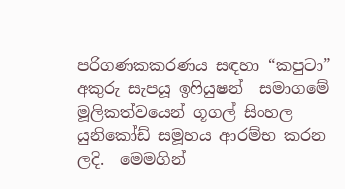පරිගණකකරණය සඳහා “කපුටා” අකුරු සැපයූ ඉෆියුෂන්  සමාගමේ මූලිකත්වයෙන් ගූගල් සිංහල යුනිකෝඩ් සමූහය ආරම්භ කරන ලදි.  මෙමගින්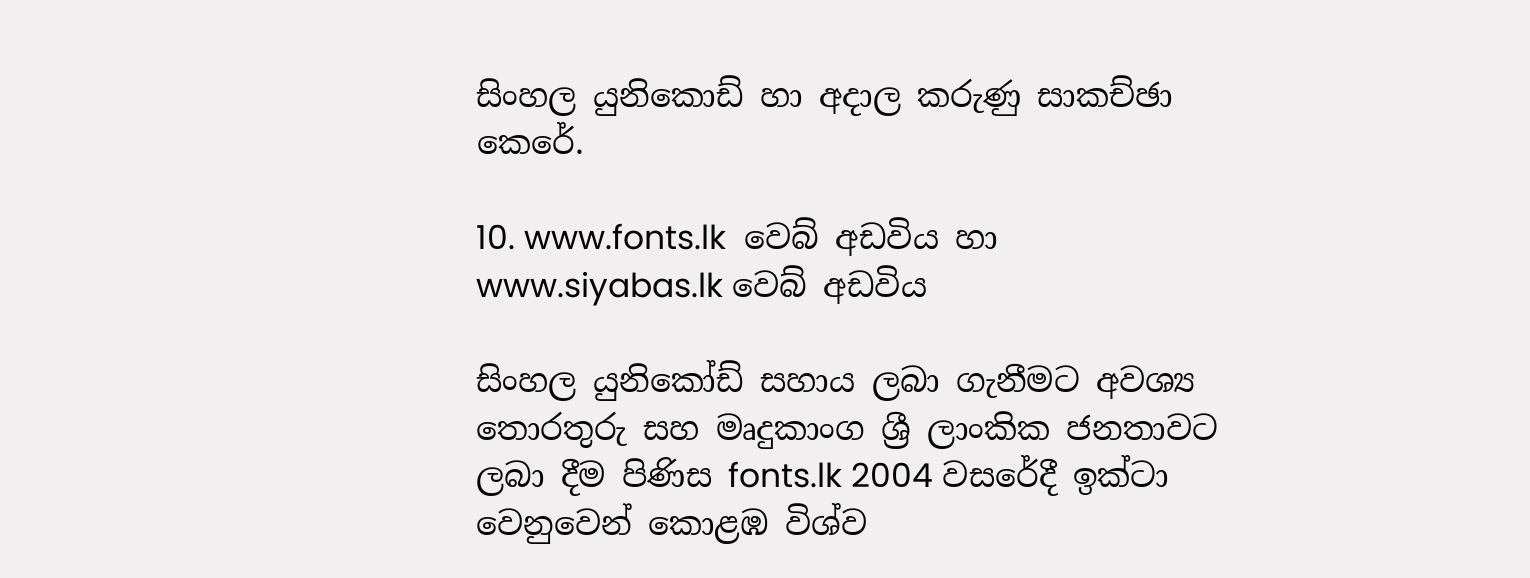සිංහල යුනිකොඩ් හා අදාල කරුණු සාකච්ඡා කෙරේ.

10. www.fonts.lk  වෙබ් අඩවිය හා www.siyabas.lk වෙබ් අඩවිය

සිංහල යුනිකෝඩ් සහාය ලබා ගැනීමට අවශ්‍ය තොරතුරු සහ මෘදුකාංග ශ්‍රී ලාංකික ජනතාවට ලබා දීම පිණිස fonts.lk 2004 වසරේදී ඉක්ටා වෙනුවෙන් කොළඹ විශ්ව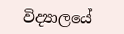විද්‍යාලයේ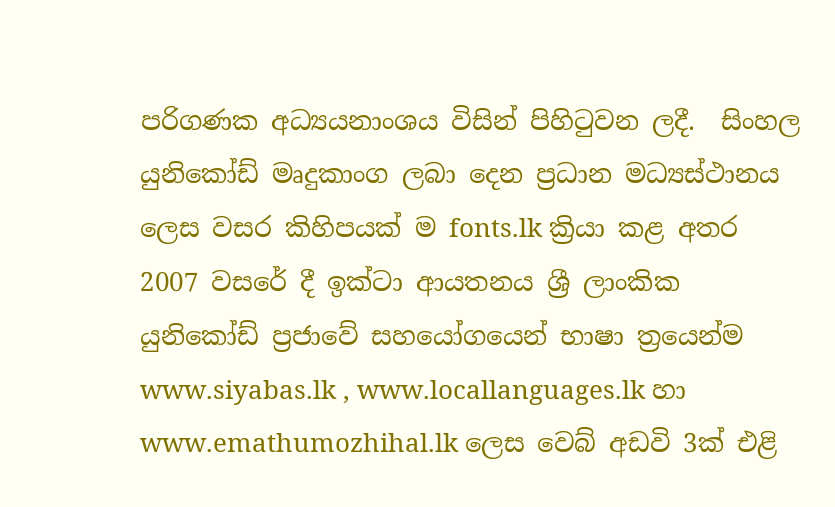පරිගණක අධ්‍යයනාංශය විසින් පිහිටුවන ලදී.  සිංහල යුනිකෝඩ් මෘදුකාංග ලබා දෙන ප්‍රධාන මධ්‍යස්ථානය ලෙස වසර කිහිපයක් ම fonts.lk ක්‍රියා කළ අතර 2007 වසරේ දී ඉක්ටා ආයතනය ශ්‍රී ලාංකික යුනිකෝඩ් ප්‍රජාවේ සහයෝගයෙන් භාෂා ත්‍රයෙන්ම www.siyabas.lk , www.locallanguages.lk හා www.emathumozhihal.lk ලෙස වෙබ් අඩවි 3ක් එළි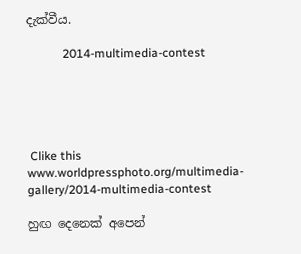දැක්වීය.

            2014-multimedia-contest





 Clike this  www.worldpressphoto.org/multimedia-gallery/2014-multimedia-contest

හුඟ දෙනෙක් අපෙන්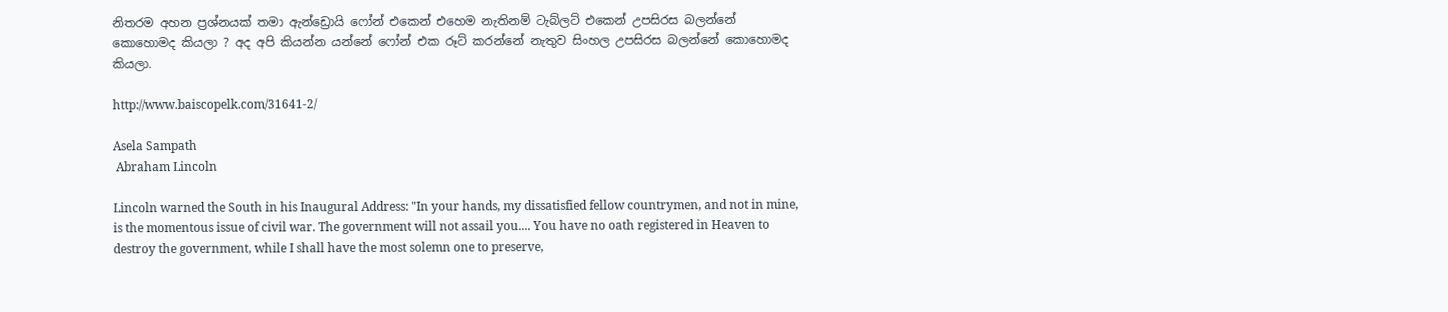නිතරම අහන ප්‍රශ්නයක් තමා ඇන්ඩ්‍රොයි ෆෝන් එකෙන් එහෙම නැතිනම් ටැබ්ලට් එකෙන් උපසිරස බලන්නේ කොහොමද කියලා ? අද අපි කියන්න යන්නේ ෆෝන් එක රූට් කරන්නේ නැතුව සිංහල උපසිරස බලන්නේ කොහොමද කියලා.

http://www.baiscopelk.com/31641-2/

Asela Sampath
 Abraham Lincoln

Lincoln warned the South in his Inaugural Address: "In your hands, my dissatisfied fellow countrymen, and not in mine, is the momentous issue of civil war. The government will not assail you.... You have no oath registered in Heaven to destroy the government, while I shall have the most solemn one to preserve,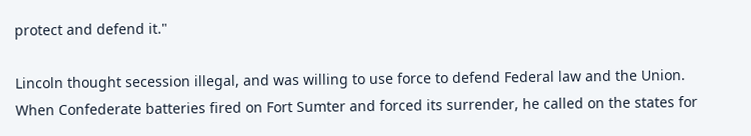protect and defend it."

Lincoln thought secession illegal, and was willing to use force to defend Federal law and the Union. When Confederate batteries fired on Fort Sumter and forced its surrender, he called on the states for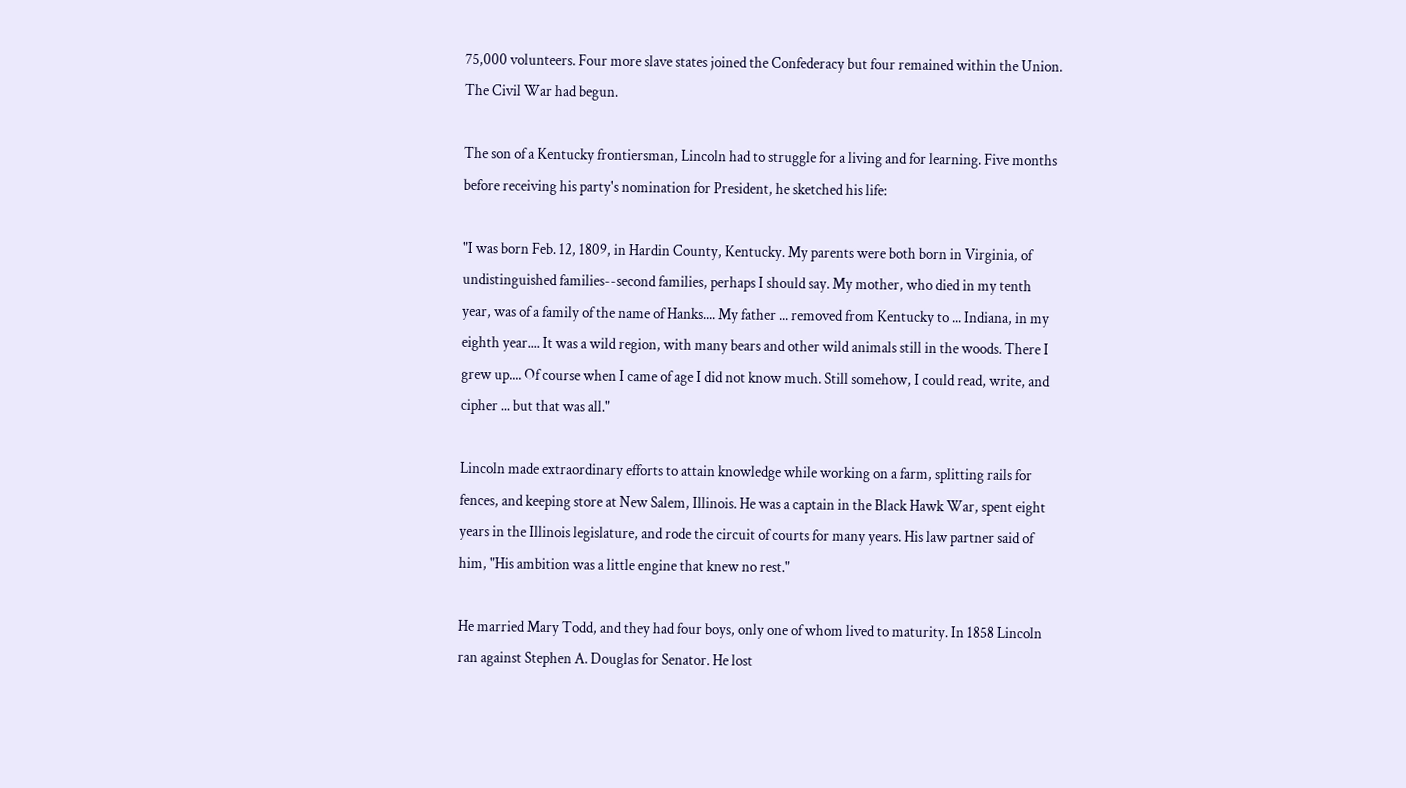75,000 volunteers. Four more slave states joined the Confederacy but four remained within the Union. The Civil War had begun.

The son of a Kentucky frontiersman, Lincoln had to struggle for a living and for learning. Five months before receiving his party's nomination for President, he sketched his life:

"I was born Feb. 12, 1809, in Hardin County, Kentucky. My parents were both born in Virginia, of undistinguished families--second families, perhaps I should say. My mother, who died in my tenth year, was of a family of the name of Hanks.... My father ... removed from Kentucky to ... Indiana, in my eighth year.... It was a wild region, with many bears and other wild animals still in the woods. There I grew up.... Of course when I came of age I did not know much. Still somehow, I could read, write, and cipher ... but that was all."

Lincoln made extraordinary efforts to attain knowledge while working on a farm, splitting rails for fences, and keeping store at New Salem, Illinois. He was a captain in the Black Hawk War, spent eight years in the Illinois legislature, and rode the circuit of courts for many years. His law partner said of him, "His ambition was a little engine that knew no rest."

He married Mary Todd, and they had four boys, only one of whom lived to maturity. In 1858 Lincoln ran against Stephen A. Douglas for Senator. He lost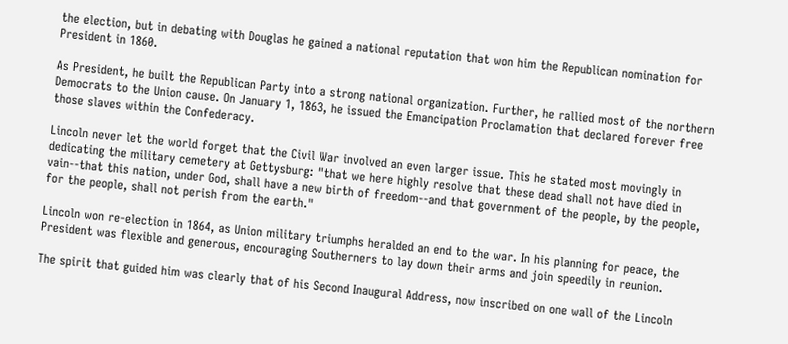the election, but in debating with Douglas he gained a national reputation that won him the Republican nomination for President in 1860.

As President, he built the Republican Party into a strong national organization. Further, he rallied most of the northern Democrats to the Union cause. On January 1, 1863, he issued the Emancipation Proclamation that declared forever free those slaves within the Confederacy.

Lincoln never let the world forget that the Civil War involved an even larger issue. This he stated most movingly in dedicating the military cemetery at Gettysburg: "that we here highly resolve that these dead shall not have died in vain--that this nation, under God, shall have a new birth of freedom--and that government of the people, by the people, for the people, shall not perish from the earth."

Lincoln won re-election in 1864, as Union military triumphs heralded an end to the war. In his planning for peace, the President was flexible and generous, encouraging Southerners to lay down their arms and join speedily in reunion.

The spirit that guided him was clearly that of his Second Inaugural Address, now inscribed on one wall of the Lincoln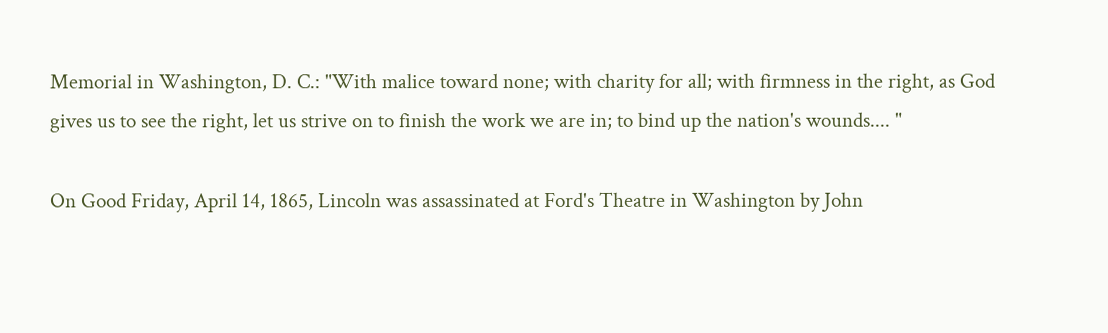Memorial in Washington, D. C.: "With malice toward none; with charity for all; with firmness in the right, as God gives us to see the right, let us strive on to finish the work we are in; to bind up the nation's wounds.... "

On Good Friday, April 14, 1865, Lincoln was assassinated at Ford's Theatre in Washington by John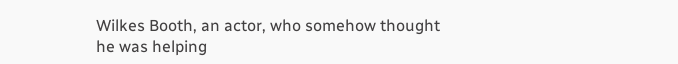Wilkes Booth, an actor, who somehow thought he was helping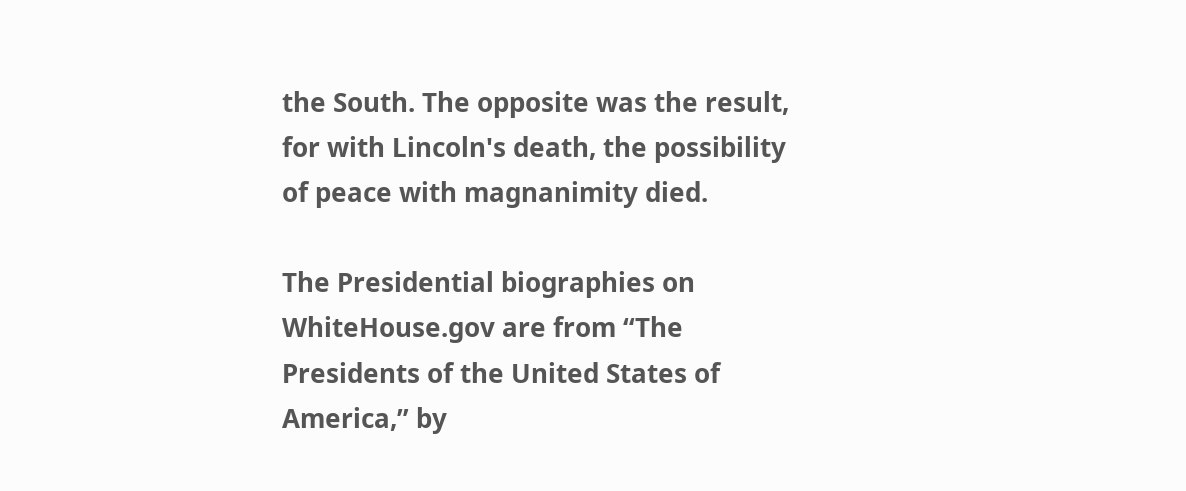the South. The opposite was the result, for with Lincoln's death, the possibility of peace with magnanimity died.

The Presidential biographies on WhiteHouse.gov are from “The Presidents of the United States of America,” by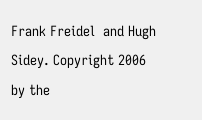Frank Freidel  and Hugh Sidey. Copyright 2006 by the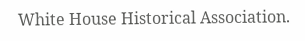White House Historical Association.